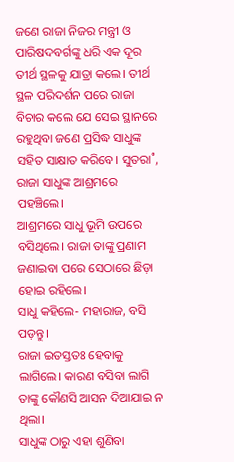ଜଣେ ରାଜା ନିଜର ମନ୍ତ୍ରୀ ଓ ପାରିଷଦବର୍ଗଙ୍କୁ ଧରି ଏକ ଦୂର ତୀର୍ଥ ସ୍ଥଳକୁ ଯାତ୍ରା କଲେ। ତୀର୍ଥ ସ୍ଥଳ ପରିଦର୍ଶନ ପରେ ରାଜା ବିଚାର କଲେ ଯେ ସେଇ ସ୍ଥାନରେ ରହୁଥିବା ଜଣେ ପ୍ରସିଦ୍ଧ ସାଧୁଙ୍କ ସହିତ ସାକ୍ଷାତ କରିବେ। ସୁତରା˚, ରାଜା ସାଧୁଙ୍କ ଆଶ୍ରମରେ ପହଞ୍ଚିଲେ।
ଆଶ୍ରମରେ ସାଧୁ ଭୂମି ଉପରେ ବସିଥିଲେ। ରାଜା ତାଙ୍କୁ ପ୍ରଣାମ ଜଣାଇବା ପରେ ସେଠାରେ ଛିଡ଼ା ହୋଇ ରହିଲେ।
ସାଧୁ କହିଲେ- ମହାରାଜ, ବସି ପଡ଼ନ୍ତୁ।
ରାଜା ଇତସ୍ତତଃ ହେବାକୁ ଲାଗିଲେ। କାରଣ ବସିବା ଲାଗି ତାଙ୍କୁ କୌଣସି ଆସନ ଦିଆଯାଇ ନ ଥିଲା।
ସାଧୁଙ୍କ ଠାରୁ ଏହା ଶୁଣିବା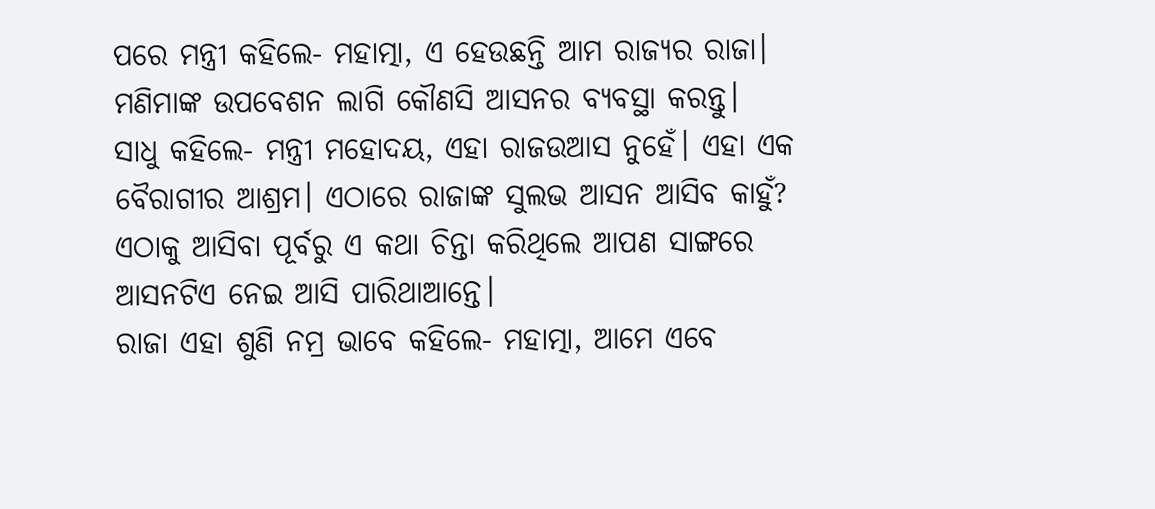ପରେ ମନ୍ତ୍ରୀ କହିଲେ- ମହାତ୍ମା, ଏ ହେଉଛନ୍ତି ଆମ ରାଜ୍ୟର ରାଜା। ମଣିମାଙ୍କ ଉପବେଶନ ଲାଗି କୌଣସି ଆସନର ବ୍ୟବସ୍ଥା କରନ୍ତୁ।
ସାଧୁ କହିଲେ- ମନ୍ତ୍ରୀ ମହୋଦୟ, ଏହା ରାଜଉଆସ ନୁହେଁ। ଏହା ଏକ ବୈରାଗୀର ଆଶ୍ରମ। ଏଠାରେ ରାଜାଙ୍କ ସୁଲଭ ଆସନ ଆସିବ କାହୁଁ? ଏଠାକୁ ଆସିବା ପୂର୍ବରୁ ଏ କଥା ଚିନ୍ତା କରିଥିଲେ ଆପଣ ସାଙ୍ଗରେ ଆସନଟିଏ ନେଇ ଆସି ପାରିଥାଆନ୍ତେ।
ରାଜା ଏହା ଶୁଣି ନମ୍ର ଭାବେ କହିଲେ- ମହାତ୍ମା, ଆମେ ଏବେ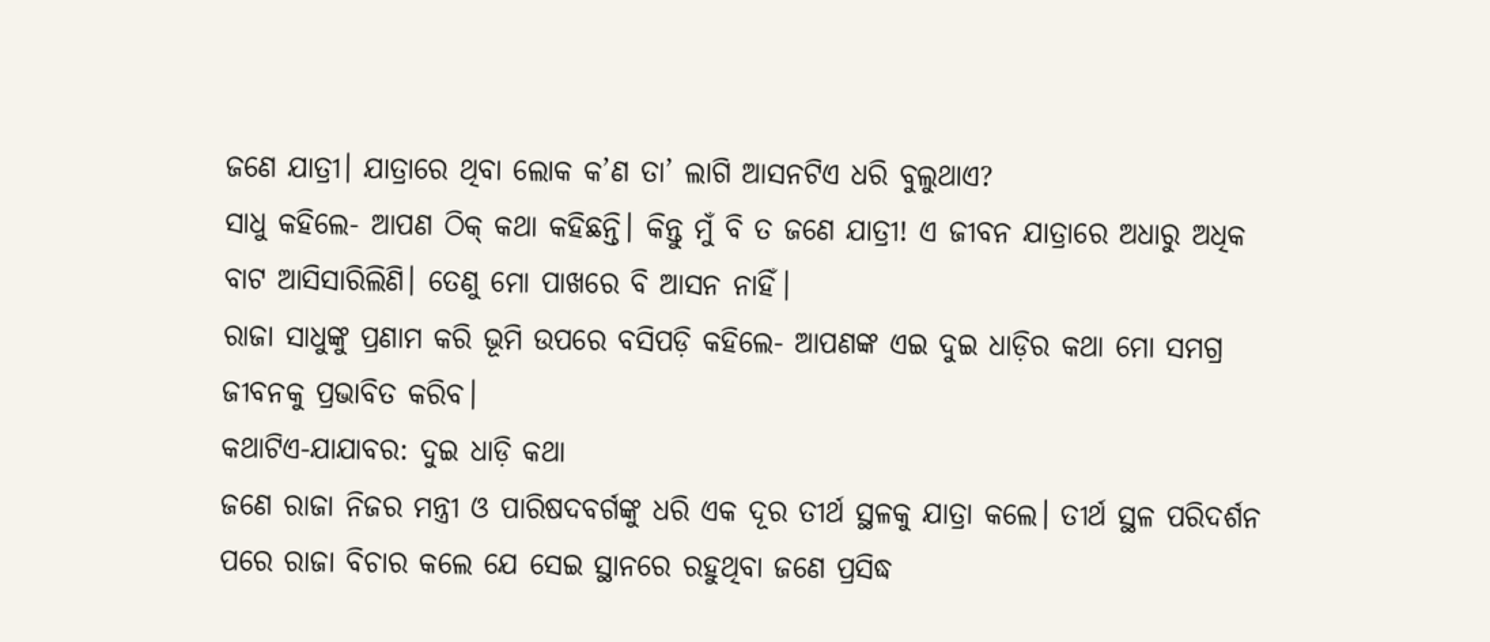ଜଣେ ଯାତ୍ରୀ। ଯାତ୍ରାରେ ଥିବା ଲୋକ କ’ଣ ତା’ ଲାଗି ଆସନଟିଏ ଧରି ବୁଲୁଥାଏ?
ସାଧୁ କହିଲେ- ଆପଣ ଠିକ୍ କଥା କହିଛନ୍ତି। କିନ୍ତୁ ମୁଁ ବି ତ ଜଣେ ଯାତ୍ରୀ! ଏ ଜୀବନ ଯାତ୍ରାରେ ଅଧାରୁ ଅଧିକ ବାଟ ଆସିସାରିଲିଣି। ତେଣୁ ମୋ ପାଖରେ ବି ଆସନ ନାହିଁ।
ରାଜା ସାଧୁଙ୍କୁ ପ୍ରଣାମ କରି ଭୂମି ଉପରେ ବସିପଡ଼ି କହିଲେ- ଆପଣଙ୍କ ଏଇ ଦୁଇ ଧାଡ଼ିର କଥା ମୋ ସମଗ୍ର ଜୀବନକୁ ପ୍ରଭାବିତ କରିବ।
କଥାଟିଏ-ଯାଯାବର: ଦୁଇ ଧାଡ଼ି କଥା
ଜଣେ ରାଜା ନିଜର ମନ୍ତ୍ରୀ ଓ ପାରିଷଦବର୍ଗଙ୍କୁ ଧରି ଏକ ଦୂର ତୀର୍ଥ ସ୍ଥଳକୁ ଯାତ୍ରା କଲେ। ତୀର୍ଥ ସ୍ଥଳ ପରିଦର୍ଶନ ପରେ ରାଜା ବିଚାର କଲେ ଯେ ସେଇ ସ୍ଥାନରେ ରହୁଥିବା ଜଣେ ପ୍ରସିଦ୍ଧ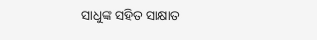ସାଧୁଙ୍କ ସହିତ ସାକ୍ଷାତ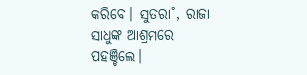କରିବେ। ସୁତରା˚, ରାଜା ସାଧୁଙ୍କ ଆଶ୍ରମରେ ପହଞ୍ଚିଲେ।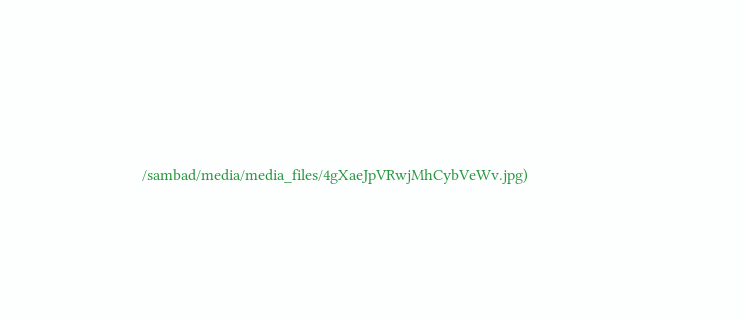/sambad/media/media_files/4gXaeJpVRwjMhCybVeWv.jpg)